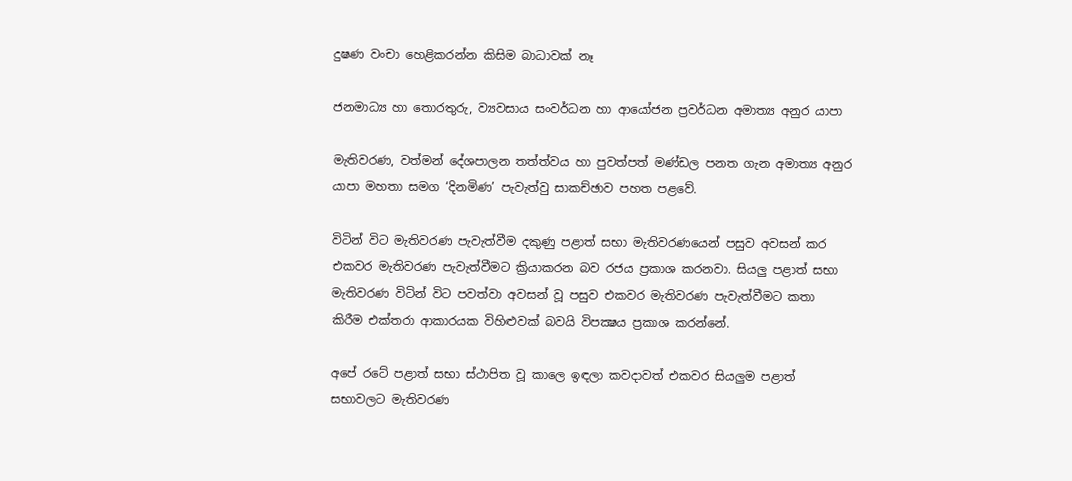දුෂණ වංචා හෙළිකරන්න කිසිම බාධාවක් නෑ

ජනමාධ්‍ය හා තොරතුරු, ව්‍යවසාය සංවර්ධන හා ආයෝජන ප්‍රවර්ධන අමාත්‍ය අනුර යාපා

මැතිවරණ, වත්මන් දේශපාලන තත්ත්වය හා පුවත්පත් මණ්ඩල පනත ගැන අමාත්‍ය අනුර යාපා මහතා සමග ‘දිනමිණ’ පැවැත්වු සාකච්ඡාව පහත පළවේ.

විටින් විට මැතිවරණ පැවැත්වීම දකුණු පළාත් සභා මැතිවරණයෙන් පසුව අවසන් කර එකවර මැතිවරණ පැවැත්වීමට ක්‍රියාකරන බව රජය ප්‍රකාශ කරනවා. සියලු පළාත් සභා මැතිවරණ විටින් විට පවත්වා අවසන් වූ පසුව එකවර මැතිවරණ පැවැත්වීමට කතා කිරීම එක්තරා ආකාරයක විහිළුවක් බවයි විපක්‍ෂය ප්‍රකාශ කරන්නේ.

අපේ රටේ පළාත් සභා ස්ථාපිත වූ කාලෙ ඉඳලා කවදාවත් එකවර සියලුම පළාත් සභාවලට මැතිවරණ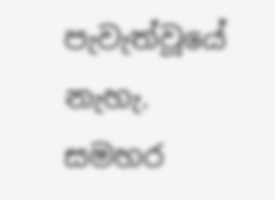පැවැත්වූයේ නැහැ. සමහර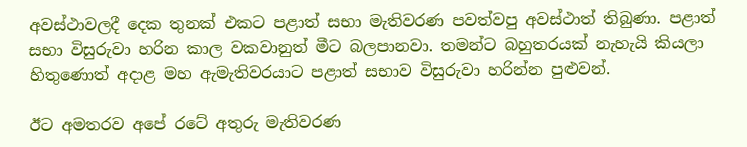අවස්ථාවලදී දෙක තුනක් එකට පළාත් සභා මැතිවරණ පවත්වපු අවස්ථාත් තිබුණා. පළාත් සභා විසුරුවා හරින කාල වකවානුත් මීට බලපානවා. තමන්ට බහුතරයක් නැහැයි කියලා හිතුණොත් අදාළ මහ ඇමැතිවරයාට පළාත් සභාව විසුරුවා හරින්න පුළුවන්.

ඊට අමතරව අපේ රටේ අතුරු මැතිවරණ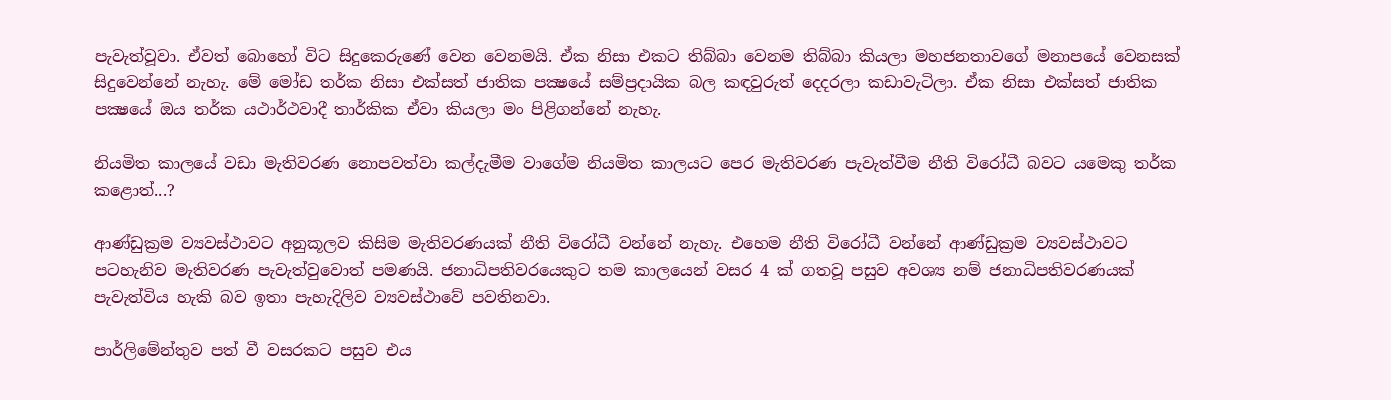පැවැත්වූවා. ඒවත් බොහෝ විට සිදුකෙරුණේ වෙන වෙනමයි. ඒක නිසා එකට තිබ්බා වෙනම තිබ්බා කියලා මහජනතාවගේ මනාපයේ වෙනසක් සිදුවෙන්නේ නැහැ. මේ මෝඩ තර්ක නිසා එක්සත් ජාතික පක්‍ෂයේ සම්ප්‍රදායික බල කඳවුරුත් දෙදරලා කඩාවැටිලා. ඒක නිසා එක්සත් ජාතික පක්‍ෂයේ ඔය තර්ක යථාර්ථවාදී තාර්කික ඒවා කියලා මං පිළිගන්නේ නැහැ.

නියමිත කාලයේ වඩා මැතිවරණ නොපවත්වා කල්දැමීම වාගේම නියමිත කාලයට පෙර මැතිවරණ පැවැත්වීම නීති විරෝධී බවට යමෙකු තර්ක කළොත්...?

ආණ්ඩුක්‍රම ව්‍යවස්ථාවට අනුකූලව කිසිම මැතිවරණයක් නීති විරෝධී වන්නේ නැහැ. එහෙම නීති විරෝධී වන්නේ ආණ්ඩුක්‍රම ව්‍යවස්ථාවට පටහැනිව මැතිවරණ පැවැත්වුවොත් පමණයි. ජනාධිපතිවරයෙකුට තම කාලයෙන් වසර 4 ක් ගතවූ පසුව අවශ්‍ය නම් ජනාධිපතිවරණයක් පැවැත්විය හැකි බව ඉතා පැහැදිලිව ව්‍යවස්ථාවේ පවතිනවා.

පාර්ලිමේන්තුව පත් වී වසරකට පසුව එය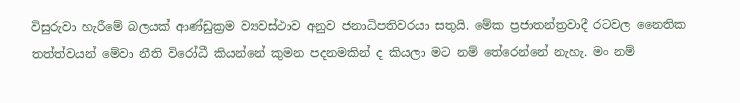විසුරුවා හැරීමේ බලයක් ආණ්ඩුක්‍රම ව්‍යවස්ථාව අනුව ජනාධිපතිවරයා සතුයි. මේක ප්‍රජාතන්ත්‍රවාදී රටවල නෛතික තත්ත්වයන් මේවා නීති විරෝධී කියන්නේ කුමන පදනමකින් ද කියලා මට නම් තේරෙන්නේ නැහැ. මං නම්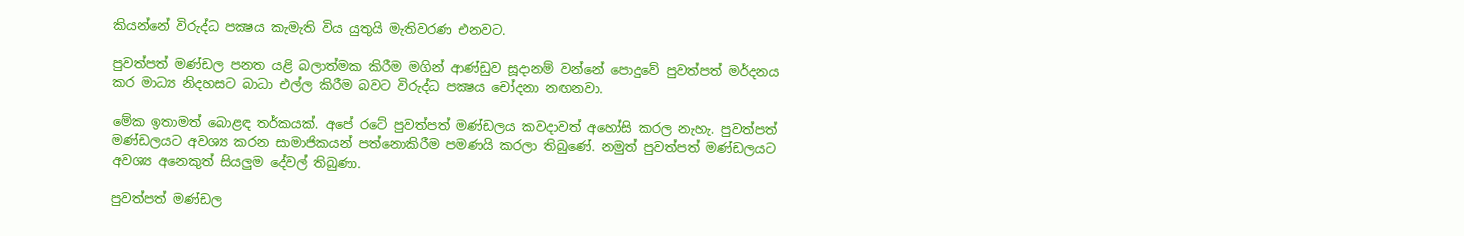කියන්නේ විරුද්ධ පක්‍ෂය කැමැති විය යුතුයි මැතිවරණ එනවට.

පුවත්පත් මණ්ඩල පනත යළි බලාත්මක කිරීම මගින් ආණ්ඩුව සූදානම් වන්නේ පොදුවේ පුවත්පත් මර්දනය කර මාධ්‍ය නිදහසට බාධා එල්ල කිරීම බවට විරුද්ධ පක්‍ෂය චෝදනා නඟනවා.

මේක ඉතාමත් බොළඳ තර්කයක්. අපේ රටේ පුවත්පත් මණ්ඩලය කවදාවත් අහෝසි කරල නැහැ. පුවත්පත් මණ්ඩලයට අවශ්‍ය කරන සාමාජිකයන් පත්නොකිරීම පමණයි කරලා තිබුණේ. නමුත් පුවත්පත් මණ්ඩලයට අවශ්‍ය අනෙකුත් සියලුම දේවල් තිබුණා.

පුවත්පත් මණ්ඩල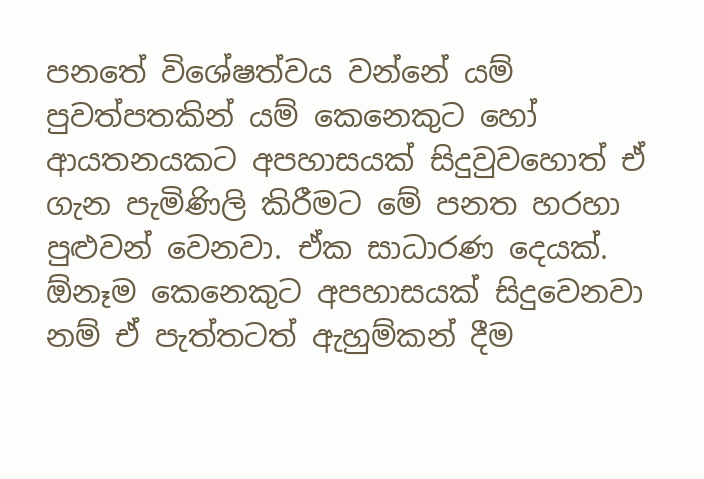පනතේ විශේෂත්වය වන්නේ යම් පුවත්පතකින් යම් කෙනෙකුට හෝ ආයතනයකට අපහාසයක් සිදුවුවහොත් ඒ ගැන පැමිණිලි කිරීමට මේ පනත හරහා පුළුවන් වෙනවා. ඒක සාධාරණ දෙයක්. ඕනෑම කෙනෙකුට අපහාසයක් සිදුවෙනවා නම් ඒ පැත්තටත් ඇහුම්කන් දීම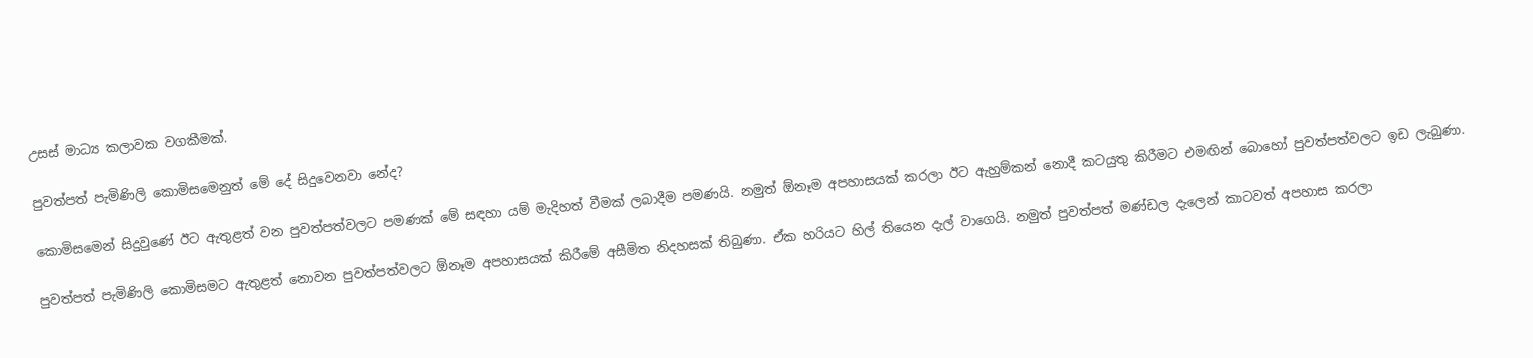උසස් මාධ්‍ය කලාවක වගකීමක්.

පුවත්පත් පැමිණිලි කොමිසමෙනුත් මේ දේ සිදුවෙනවා නේද?

කොමිසමෙන් සිදුවුණේ ඊට ඇතුළත් වන පුවත්පත්වලට පමණක් මේ සඳහා යම් මැදිහත් වීමක් ලබාදීම පමණයි. නමුත් ඕනෑම අපහාසයක් කරලා ඊට ඇහුම්කන් නොදී කටයුතු කිරීමට එමඟින් බොහෝ පුවත්පත්වලට ඉඩ ලැබුණා.

පුවත්පත් පැමිණිලි කොමිසමට ඇතුළත් නොවන පුවත්පත්වලට ඕනෑම අපහාසයක් කිරීමේ අසීමිත නිදහසක් තිබුණා. ඒක හරියට හිල් තියෙන දැල් වාගෙයි. නමුත් පුවත්පත් මණ්ඩල දැලෙන් කාටවත් අපහාස කරලා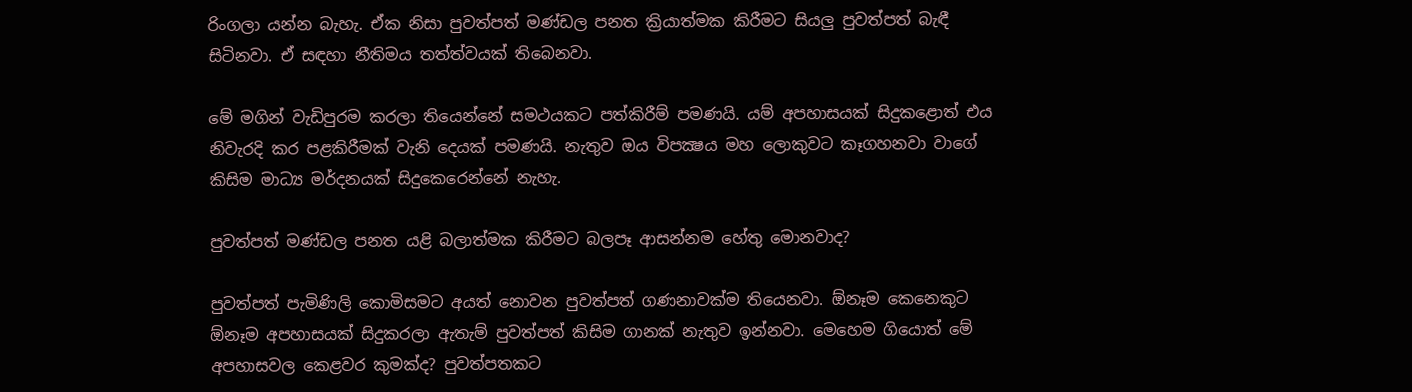රිංගලා යන්න බැහැ. ඒක නිසා පුවත්පත් මණ්ඩල පනත ක්‍රියාත්මක කිරීමට සියලු පුවත්පත් බැඳී සිටිනවා. ඒ සඳහා නීතිමය තත්ත්වයක් තිබෙනවා.

මේ මගින් වැඩිපුරම කරලා තියෙන්නේ සමථයකට පත්කිරීම් පමණයි. යම් අපහාසයක් සිදුකළොත් එය නිවැරදි කර පළකිරීමක් වැනි දෙයක් පමණයි. නැතුව ඔය විපක්‍ෂය මහ ලොකුවට කෑගහනවා වාගේ කිසිම මාධ්‍ය මර්දනයක් සිදුකෙරෙන්නේ නැහැ.

පුවත්පත් මණ්ඩල පනත යළි බලාත්මක කිරීමට බලපෑ ආසන්නම හේතු මොනවාද?

පුවත්පත් පැමිණිලි කොමිසමට අයත් නොවන පුවත්පත් ගණනාවක්ම තියෙනවා. ඕනෑම කෙනෙකුට ඕනෑම අපහාසයක් සිදුකරලා ඇතැම් පුවත්පත් කිසිම ගානක් නැතුව ඉන්නවා. මෙහෙම ගියොත් මේ අපහාසවල කෙළවර කුමක්ද? පුවත්පතකට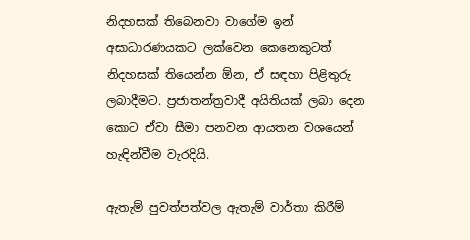නිදහසක් තිබෙනවා වාගේම ඉන් අසාධාරණයකට ලක්වෙන කෙනෙකුටත් නිදහසක් තියෙන්න ඕන, ඒ සඳහා පිළිතුරු ලබාදීමට. ප්‍රජාතන්ත්‍රවාදී අයිතියක් ලබා දෙන කොට ඒවා සීමා පනවන ආයතන වශයෙන් හැඳින්වීම වැරදියි.

ඇතැම් පුවත්පත්වල ඇතැම් වාර්තා කිරීම්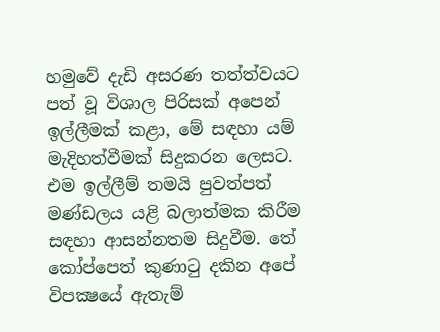හමුවේ දැඩි අසරණ තත්ත්වයට පත් වූ විශාල පිරිසක් අපෙන් ඉල්ලීමක් කළා, මේ සඳහා යම් මැදිහත්වීමක් සිදුකරන ලෙසට. එම ඉල්ලීම් තමයි පුවත්පත් මණ්ඩලය යළි බලාත්මක කිරීම සඳහා ආසන්නතම සිදුවීම. තේ කෝප්පෙත් කුණාටු දකින අපේ විපක්‍ෂයේ ඇතැම්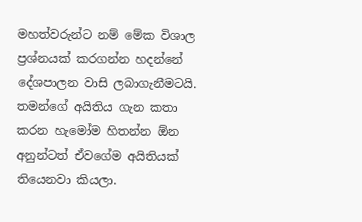මහත්වරුන්ට නම් මේක විශාල ප්‍රශ්නයක් කරගන්න හදන්නේ දේශපාලන වාසි ලබාගැනීමටයි. තමන්ගේ අයිතිය ගැන කතා කරන හැමෝම හිතන්න ඕන අනුන්ටත් ඒවගේම අයිතියක් තියෙනවා කියලා.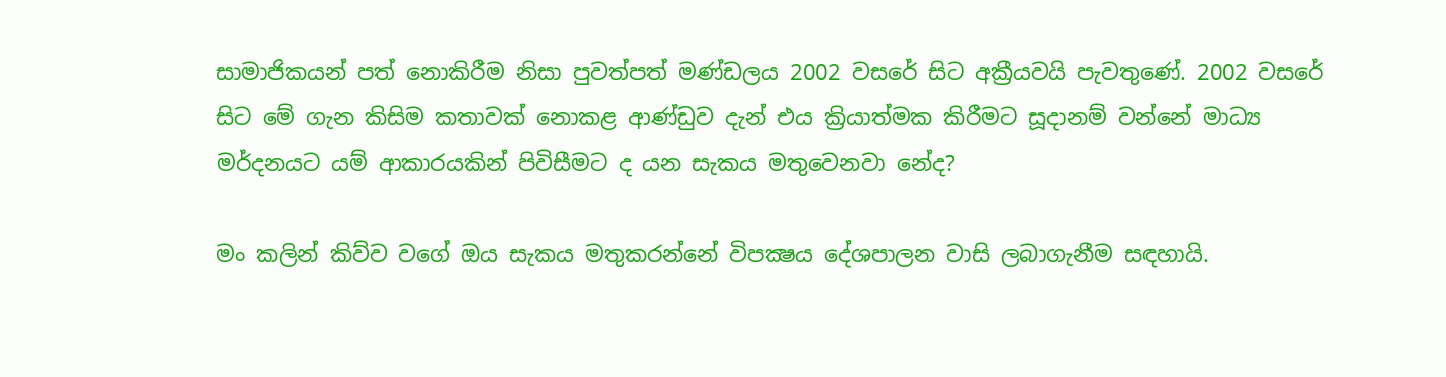සාමාජිකයන් පත් නොකිරීම නිසා පුවත්පත් මණ්ඩලය 2002 වසරේ සිට අක්‍රීයවයි පැවතුණේ. 2002 වසරේ සිට මේ ගැන කිසිම කතාවක් නොකළ ආණ්ඩුව දැන් එය ක්‍රියාත්මක කිරීමට සූදානම් වන්නේ මාධ්‍ය මර්දනයට යම් ආකාරයකින් පිවිසීමට ද යන සැකය මතුවෙනවා නේද?

මං කලින් කිව්ව වගේ ඔය සැකය මතුකරන්නේ විපක්‍ෂය දේශපාලන වාසි ලබාගැනීම සඳහායි.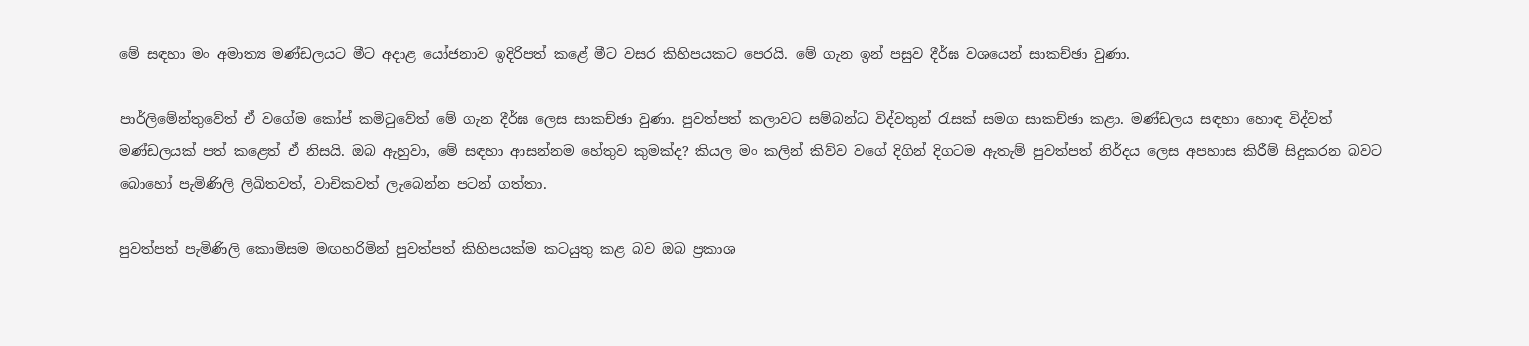මේ සඳහා මං අමාත්‍ය මණ්ඩලයට මීට අදාළ යෝජනාව ඉදිරිපත් කළේ මීට වසර කිහිපයකට පෙරයි. මේ ගැන ඉන් පසුව දීර්ඝ වශයෙන් සාකච්ඡා වුණා.

පාර්ලිමේන්තුවේත් ඒ වගේම කෝප් කමිටුවේත් මේ ගැන දීර්ඝ ලෙස සාකච්ඡා වුණා. පුවත්පත් කලාවට සම්බන්ධ විද්වතුන් රැසක් සමග සාකච්ඡා කළා. මණ්ඩලය සඳහා හොඳ විද්වත් මණ්ඩලයක් පත් කළෙත් ඒ නිසයි. ඔබ ඇහුවා, මේ සඳහා ආසන්නම හේතුව කුමක්ද? කියල මං කලින් කිව්ව වගේ දිගින් දිගටම ඇතැම් පුවත්පත් නිර්දය ලෙස අපහාස කිරීම් සිදුකරන බවට බොහෝ පැමිණිලි ලිඛිතවත්, වාචිකවත් ලැබෙන්න පටන් ගත්තා.

පුවත්පත් පැමිණිලි කොමිසම මඟහරිමින් පුවත්පත් කිහිපයක්ම කටයුතු කළ බව ඔබ ප්‍රකාශ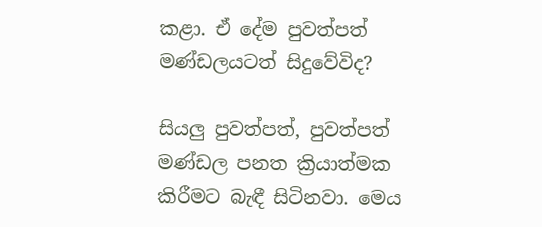කළා. ඒ දේම පුවත්පත් මණ්ඩලයටත් සිදුවේවිද?

සියලු පුවත්පත්, පුවත්පත් මණ්ඩල පනත ක්‍රියාත්මක කිරීමට බැඳී සිටිනවා. මෙය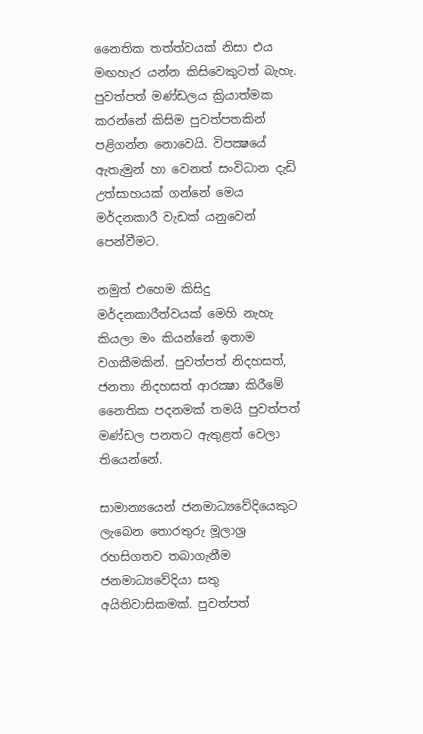නෛතික තත්ත්වයක් නිසා එය මඟහැර යන්න කිසිවෙකුටත් බැහැ. පුවත්පත් මණ්ඩලය ක්‍රියාත්මක කරන්නේ කිසිම පුවත්පතකින් පළිගන්න නොවෙයි. විපක්‍ෂයේ ඇතැමුන් හා වෙනත් සංවිධාන දැඩි උත්සාහයක් ගන්නේ මෙය මර්දනකාරී වැඩක් යනුවෙන් පෙන්වීමට.

නමුත් එහෙම කිසිදු මර්දනකාරීත්වයක් මෙහි නැහැ කියලා මං කියන්නේ ඉතාම වගකීමකින්. පුවත්පත් නිදහසත්, ජනතා නිදහසත් ආරක්‍ෂා කිරීමේ නෛතික පදනමක් තමයි පුවත්පත් මණ්ඩල පනතට ඇතුළත් වෙලා තියෙන්නේ.

සාමාන්‍යයෙන් ජනමාධ්‍යවේදියෙකුට ලැබෙන තොරතුරු මූලාශ්‍ර රහසිගතව තබාගැනීම ජනමාධ්‍යවේදියා සතු අයිතිවාසිකමක්. පුවත්පත්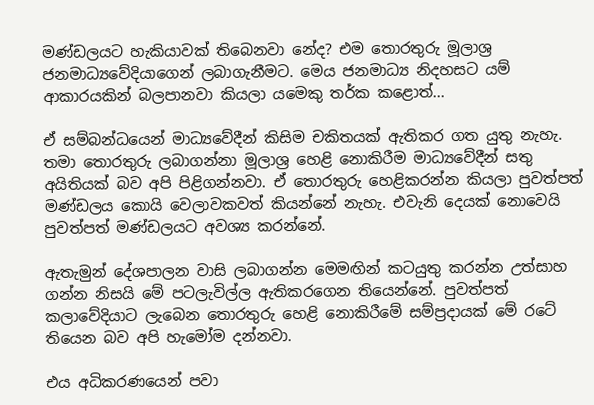මණ්ඩලයට හැකියාවක් තිබෙනවා නේද? එම තොරතුරු මූලාශ්‍ර ජනමාධ්‍යවේදියාගෙන් ලබාගැනීමට. මෙය ජනමාධ්‍ය නිදහසට යම් ආකාරයකින් බලපානවා කියලා යමෙකු තර්ක කළොත්...

ඒ සම්බන්ධයෙන් මාධ්‍යවේදීන් කිසිම චකිතයක් ඇතිකර ගත යුතු නැහැ. තමා තොරතුරු ලබාගන්නා මූලාශ්‍ර හෙළි නොකිරීම මාධ්‍යවේදීන් සතු අයිතියක් බව අපි පිළිගන්නවා. ඒ තොරතුරු හෙළිකරන්න කියලා පුවත්පත් මණ්ඩලය කොයි වෙලාවකවත් කියන්නේ නැහැ. එවැනි දෙයක් නොවෙයි පුවත්පත් මණ්ඩලයට අවශ්‍ය කරන්නේ.

ඇතැමුන් දේශපාලන වාසි ලබාගන්න මෙමඟින් කටයුතු කරන්න උත්සාහ ගන්න නිසයි මේ පටලැවිල්ල ඇතිකරගෙන තියෙන්නේ. පුවත්පත් කලාවේදියාට ලැබෙන තොරතුරු හෙළි නොකිරීමේ සම්ප්‍රදායක් මේ රටේ තියෙන බව අපි හැමෝම දන්නවා.

එය අධිකරණයෙන් පවා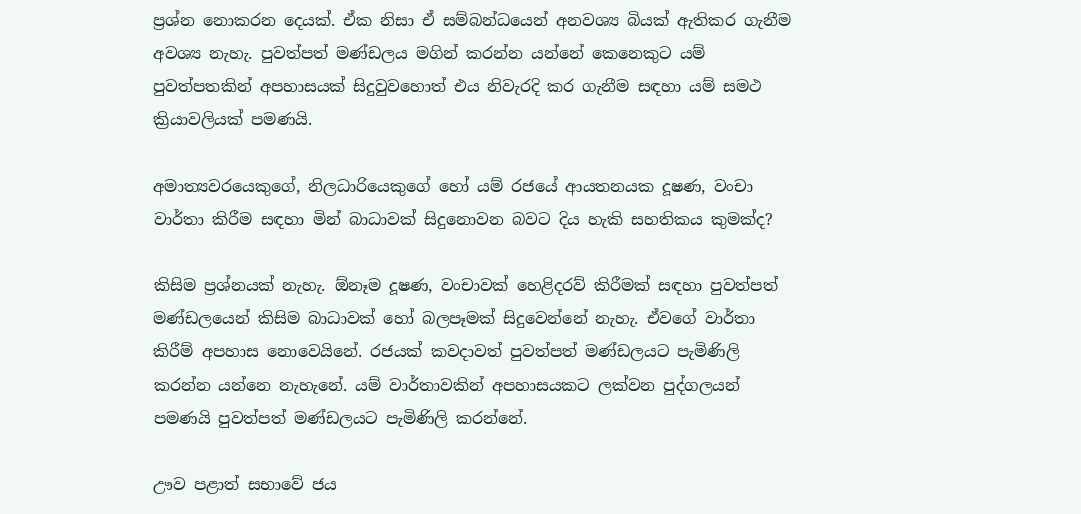ප්‍රශ්න නොකරන දෙයක්. ඒක නිසා ඒ සම්බන්ධයෙන් අනවශ්‍ය බියක් ඇතිකර ගැනීම අවශ්‍ය නැහැ. පුවත්පත් මණ්ඩලය මගින් කරන්න යන්නේ කෙනෙකුට යම් පුවත්පතකින් අපහාසයක් සිදුවුවහොත් එය නිවැරදි කර ගැනීම සඳහා යම් සමථ ක්‍රියාවලියක් පමණයි.

අමාත්‍යවරයෙකුගේ, නිලධාරියෙකුගේ හෝ යම් රජයේ ආයතනයක දූෂණ, වංචා වාර්තා කිරීම සඳහා මින් බාධාවක් සිදුනොවන බවට දිය හැකි සහතිකය කුමක්ද?

කිසිම ප්‍රශ්නයක් නැහැ. ඕනෑම දූෂණ, වංචාවක් හෙළිදරව් කිරීමක් සඳහා පුවත්පත් මණ්ඩලයෙන් කිසිම බාධාවක් හෝ බලපෑමක් සිදුවෙන්නේ නැහැ. ඒවගේ වාර්තා කිරීම් අපහාස නොවෙයිනේ. රජයක් කවදාවත් පුවත්පත් මණ්ඩලයට පැමිණිලි කරන්න යන්නෙ නැහැනේ. යම් වාර්තාවකින් අපහාසයකට ලක්වන පුද්ගලයන් පමණයි පුවත්පත් මණ්ඩලයට පැමිණිලි කරන්නේ.

ඌව පළාත් සභාවේ ජය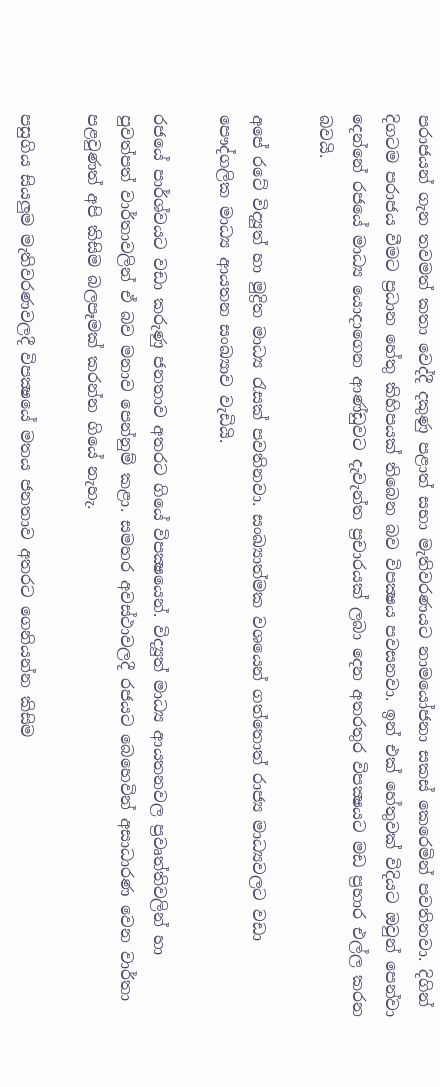පරාජයන් ගැන තවමත් කතා වෙද්දී දකුණු පළාත් සභා මැතිවරණයට නාමයෝජනා සකස් කෙරෙමින් පවතිනවා. දිගින් දිගටම පරාජය වීමට ප්‍රධාන හේතු කිහිපයක් තිබෙන බව විපක්‍ෂය පවසනවා. ඉන් එක් හේතුවක් විදියට ඔවුන් පෙන්වා දෙන්නේ රජයේ මාධ්‍ය යොදාගෙන ආණ්ඩුවට දැවැන්ත ප්‍රචාරයක් ලබා දෙන අතරතුර විපක්‍ෂයට මඩ ප්‍රහාර එල්ල කරන බවයි.

අපේ රටේ විද්‍යුත් හා මුද්‍රිත මාධ්‍ය රැසක් පවතිනවා. සංඛ්‍යාත්මක වශයෙන් ගත්තොත් රාජ්‍ය මාධ්‍යවලට වඩා පෞද්ගලික මාධ්‍ය ආයතන සංඛ්‍යාව වැඩියි.

රජයේ පාර්ශ්වයට වඩා කරුණු ජනතාව අතරට ගියේ විපක්‍ෂයෙන්. විද්‍යුත් මාධ්‍ය ආයතනවල ප්‍රවෘත්තිවලින් හා පුවත්පත් වාර්තාවලින් ඒ බව මනාව පෙන්නුම් කළා. සමහර අවස්ථාවලදී රජයට බෙහෙවින් අසාධාරණ වෙන වාර්තා පළවුණත් අපි කිසිම බලපෑමක් කරන්න ගියේ නැහැ.

පසුගිය සියලුම මැතිවරණවලදී විපක්‍ෂයේ මතය ජනතාව අතරට ගෙනියන්න කිසිම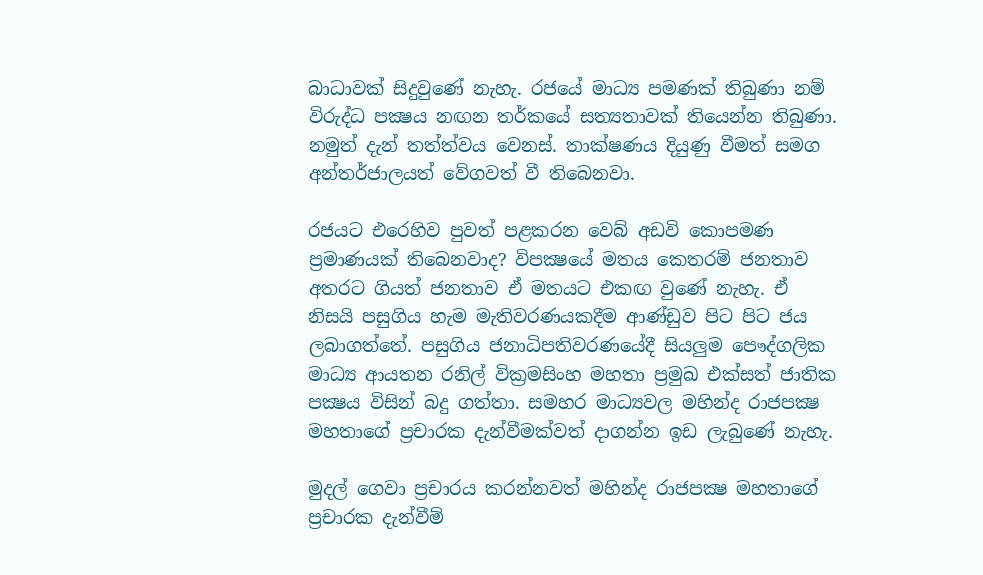බාධාවක් සිදුවුණේ නැහැ. රජයේ මාධ්‍ය පමණක් තිබුණා නම් විරුද්ධ පක්‍ෂය නඟන තර්කයේ සත්‍යතාවක් තියෙන්න තිබුණා. නමුත් දැන් තත්ත්වය වෙනස්. තාක්ෂණය දියුණු වීමත් සමග අන්තර්ජාලයත් වේගවත් වී තිබෙනවා.

රජයට එරෙහිව පුවත් පළකරන වෙබ් අඩවි කොපමණ ප්‍රමාණයක් තිබෙනවාද? විපක්‍ෂයේ මතය කෙතරම් ජනතාව අතරට ගියත් ජනතාව ඒ මතයට එකඟ වුණේ නැහැ. ඒ නිසයි පසුගිය හැම මැතිවරණයකදීම ආණ්ඩුව පිට පිට ජය ලබාගත්තේ. පසුගිය ජනාධිපතිවරණයේදී සියලුම පෞද්ගලික මාධ්‍ය ආයතන රනිල් වික්‍රමසිංහ මහතා ප්‍රමුඛ එක්සත් ජාතික පක්‍ෂය විසින් බදු ගත්තා. සමහර මාධ්‍යවල මහින්ද රාජපක්‍ෂ මහතාගේ ප්‍රචාරක දැන්වීමක්වත් දාගන්න ඉඩ ලැබුණේ නැහැ.

මුදල් ගෙවා ප්‍රචාරය කරන්නවත් මහින්ද රාජපක්‍ෂ මහතාගේ ප්‍රචාරක දැන්වීම්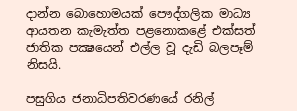දාන්න බොහොමයක් පෞද්ගලික මාධ්‍ය ආයතන කැමැත්ත පළනොකළේ එක්සත් ජාතික පක්‍ෂයෙන් එල්ල වූ දැඩි බලපෑම් නිසයි.

පසුගිය ජනාධිපතිවරණයේ රනිල්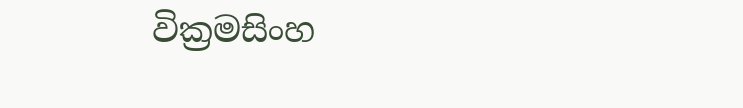වික්‍රමසිංහ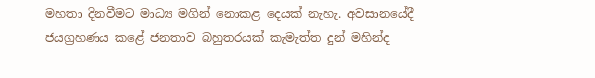මහතා දිනවීමට මාධ්‍ය මගින් නොකළ දෙයක් නැහැ. අවසානයේදී ජයග්‍රහණය කළේ ජනතාව බහුතරයක් කැමැත්ත දුන් මහින්ද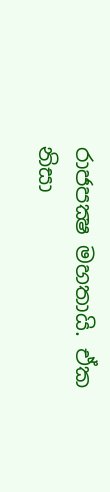රාජපක්‍ෂ මහතායි. ඒක නිසා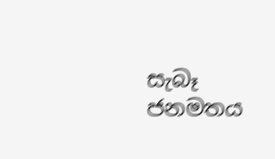සැබෑ ජනමතය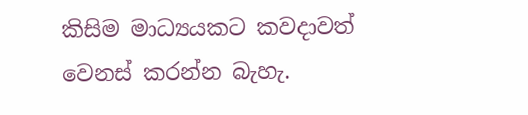කිසිම මාධ්‍යයකට කවදාවත් වෙනස් කරන්න බැහැ.